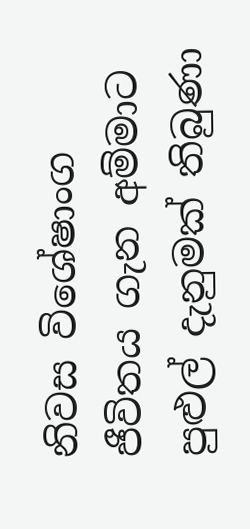නිවස විශේෂාංග ජීවිතය ගැන අම්මාට පුළුල් දැනුමක් තිබුණා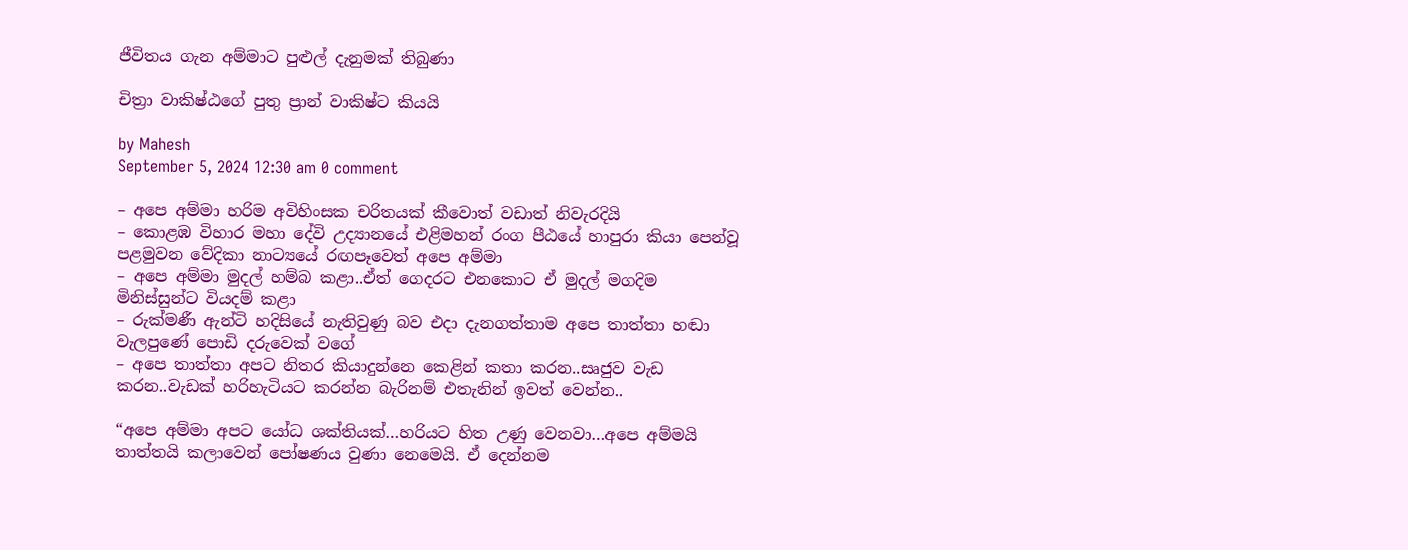ජීවිතය ගැන අම්මාට පුළුල් දැනුමක් තිබුණා

චිත්‍රා වාකිෂ්ඨගේ පුතු ප්‍රාන් වාකිෂ්ට කියයි

by Mahesh
September 5, 2024 12:30 am 0 comment

– අපෙ අම්මා හරිම අවිහිංසක චරිතයක් කීවොත් වඩාත් නිවැරදියි
– කොළඹ විහාර මහා දේවි උද්‍යානයේ එළිමහන් රංග පීඨයේ හාපුරා කියා පෙන්වූ පළමුවන වේදිකා නාට්‍යයේ රඟපෑවෙත් අපෙ අම්මා
– අපෙ අම්මා මුදල් හම්බ කළා..ඒත් ගෙදරට එනකොට ඒ මුදල් මගදිම මිනිස්සුන්ට වියදම් කළා
– රුක්මණී ඇන්ටි හදිසියේ නැතිවුණු බව එදා දැනගත්තාම අපෙ තාත්තා හඬා වැලපුණේ පොඩි දරුවෙක් වගේ
– අපෙ තාත්තා අපට නිතර කියාදුන්නෙ කෙළින් කතා කරන..සෘජුව වැඩ කරන..වැඩක් හරිහැටියට කරන්න බැරිනම් එතැනින් ඉවත් වෙන්න..

“අපෙ අම්මා අපට යෝධ ශක්තියක්…හරියට හිත උණු වෙනවා…අපෙ අම්මයි තාත්තයි කලාවෙන් පෝෂණය වුණා නෙමෙයි. ඒ දෙන්නම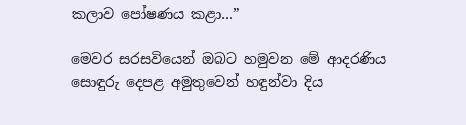කලාව පෝෂණය කළා…”

මෙවර සරසවියෙන් ඔබට හමුවන මේ ආදරණිය සොඳුරු දෙපළ අමුතුවෙන් හඳුන්වා දිය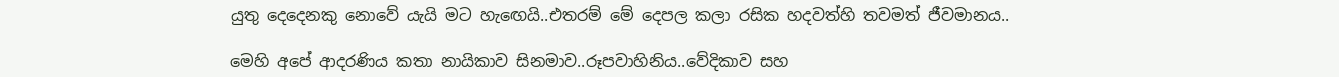යුතු දෙදෙනකු නොවේ යැයි මට හැඟෙයි..එතරම් මේ දෙපල කලා රසික හදවත්හි තවමත් ජීවමානය..

මෙහි අපේ ආදරණිය කතා නායිකාව සිනමාව..රූපවාහිනිය..වේදිකාව සහ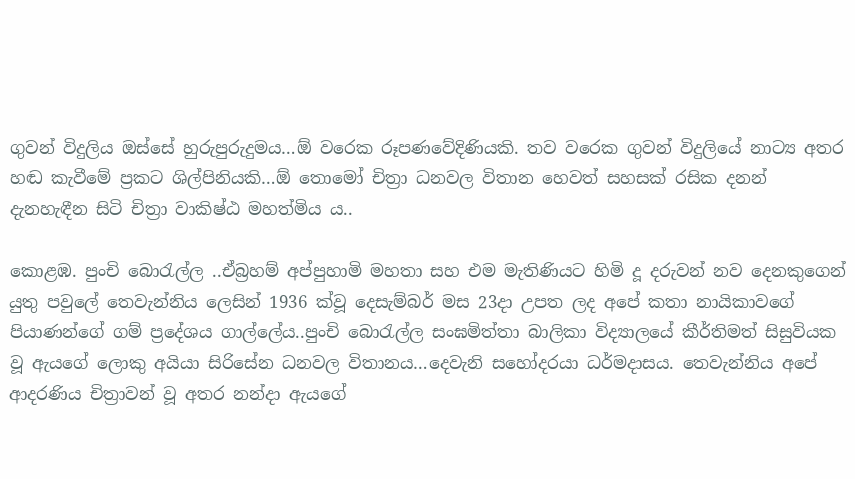ගුවන් විදුලිය ඔස්සේ හුරුපුරුදුමය…ඕ වරෙක රූපණවේදිණියකි. තව වරෙක ගුවන් විදුලියේ නාට්‍ය අතර හඬ කැවීමේ ප්‍රකට ශිල්පිනියකි…ඕ තොමෝ චිත්‍රා ධනවල විතාන හෙවත් සහසක් රසික දනන් දැනහැඳීන සිටි චිත්‍රා වාකිෂ්ඨ මහත්මිය ය..

කොළඹ. පුංචි බොරැල්ල ..ඒබ්‍රහම් අප්පුහාමි මහතා සහ එම මැතිණියට හිමි දූ දරුවන් නව දෙනකුගෙන් යුතු පවුලේ තෙවැන්නිය ලෙසින් 1936 ක්වූ දෙසැම්බර් මස 23දා උපත ලද අපේ කතා නායිකාවගේ පියාණන්ගේ ගම් ප්‍රදේශය ගාල්ලේය..පුංචි බොරැල්ල සංඝමිත්තා බාලිකා විද්‍යාලයේ කීර්තිමත් සිසුවියක වූ ඇයගේ ලොකු අයියා සිරිසේන ධනවල විතානය…දෙවැනි සහෝදරයා ධර්මදාසය. තෙවැන්නිය අපේ ආදරණිය චිත්‍රාවන් වූ අතර නන්දා ඇයගේ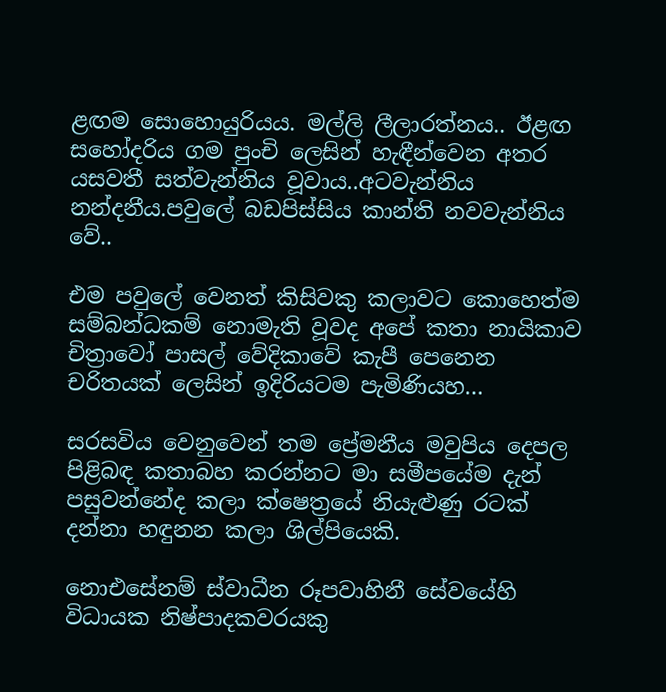ළඟම සොහොයුරියය. මල්ලි ලීලාරත්නය.. ඊළඟ සහෝදරිය ගම පුංචි ලෙසින් හැඳීන්වෙන අතර යසවතී සත්වැන්නිය වූවාය..අටවැන්නිය නන්දනීය.පවුලේ බඩපිස්සිය කාන්ති නවවැන්නිය වේ..

එම පවුලේ වෙනත් කිසිවකු කලාවට කොහෙත්ම සම්බන්ධකම් නොමැති වූවද අපේ කතා නායිකාව චිත්‍රාවෝ පාසල් වේදිකාවේ කැපී පෙනෙන චරිතයක් ලෙසින් ඉදිරියටම පැමිණියහ…

සරසවිය වෙනුවෙන් තම ප්‍රේමනීය මවුපිය දෙපල පිළිබඳ කතාබහ කරන්නට මා සමීපයේම දැන් පසුවන්නේද කලා ක්ෂෙත්‍රයේ නියැළුණු රටක් දන්නා හඳුනන කලා ශිල්පියෙකි.

නොඑසේනම් ස්වාධීන රූපවාහිනී සේවයේහි විධායක නිෂ්පාදකවරයකු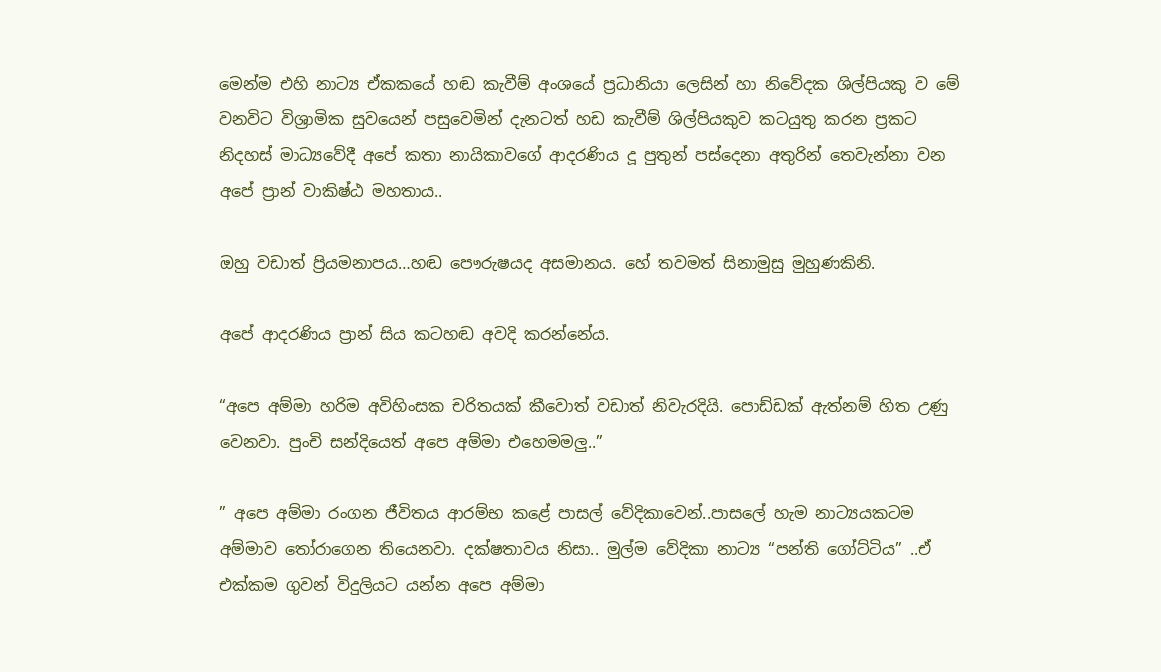මෙන්ම එහි නාට්‍ය ඒකකයේ හඬ කැවීම් අංශයේ ප්‍රධානියා ලෙසින් හා නිවේදක ශිල්පියකු ව මේ වනවිට විශ්‍රාමික සුවයෙන් පසුවෙමින් දැනටත් හඩ කැවීම් ශිල්පියකුව කටයුතු කරන ප්‍රකට නිදහස් මාධ්‍යවේදී අපේ කතා නායිකාවගේ ආදරණිය දූ පුතුන් පස්දෙනා අතුරින් තෙවැන්නා වන අපේ ප්‍රාන් වාකිෂ්ඨ මහතාය..

ඔහු වඩාත් ප්‍රියමනාපය…හඬ පෞරුෂයද අසමානය. හේ තවමත් සිනාමුසු මුහුණකිනි.

අපේ ආදරණිය ප්‍රාන් සිය කටහඬ අවදි කරන්නේය.

“අපෙ අම්මා හරිම අවිහිංසක චරිතයක් කීවොත් වඩාත් නිවැරදියි. පොඩ්ඩක් ඇත්නම් හිත උණු වෙනවා. පුංචි සන්දියෙත් අපෙ අම්මා එහෙමමලු..”

” අපෙ අම්මා රංගන ජීවිතය ආරම්භ කළේ පාසල් වේදිකාවෙන්..පාසලේ හැම නාට්‍යයකටම අම්මාව තෝරාගෙන තියෙනවා. දක්ෂතාවය නිසා.. මුල්ම වේදිකා නාට්‍ය “පන්ති ගෝට්ටිය” ..ඒ එක්කම ගුවන් විදුලියට යන්න අපෙ අම්මා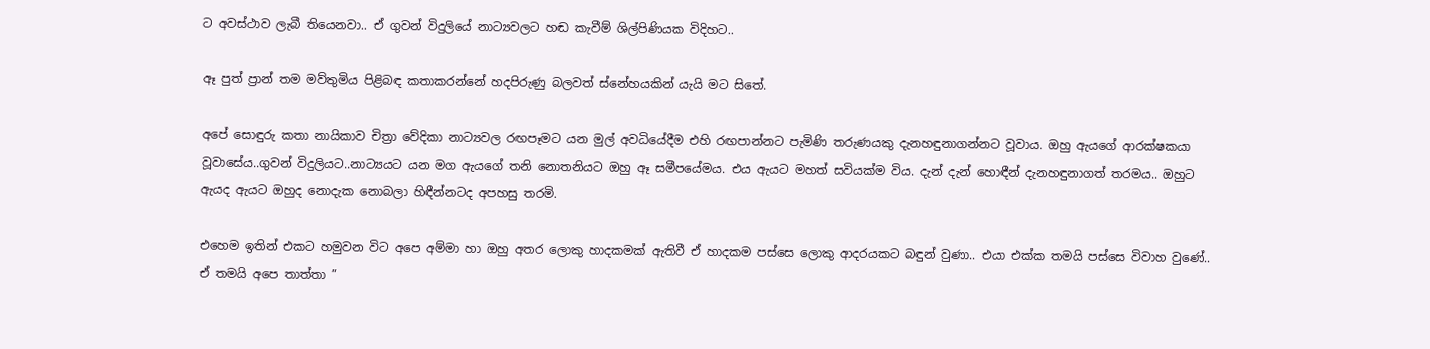ට අවස්ථාව ලැබී තියෙනවා.. ඒ ගුවන් විදුලියේ නාට්‍යවලට හඬ කැවීම් ශිල්පිණියක විදිහට..

ඈ පුත් ප්‍රාන් තම මව්තුමිය පිළිබඳ කතාකරන්නේ හදපිරුණු බලවත් ස්නේහයකින් යැයි මට සිතේ.

අපේ සොඳුරු කතා නායිකාව චිත්‍රා වේදිකා නාට්‍යවල රඟපෑමට යන මුල් අවධියේදීම එහි රඟපාන්නට පැමිණි තරුණයකු දැනහඳුනාගන්නට වූවාය. ඔහු ඇයගේ ආරක්ෂකයා වූවාසේය..ගුවන් විදුලියට..නාට්‍යයට යන මග ඇයගේ තනි නොතනියට ඔහු ඈ සමීපයේමය. එය ඇයට මහත් සවියක්ම විය. දැන් දැන් හොඳීන් දැනහඳුනාගත් තරමය.. ඔහුට ඇයද ඇයට ඔහුද නොදැක නොබලා හිඳීන්නටද අපහසු තරමි.

එහෙම ඉතින් එකට හමුවන විට අපෙ අම්මා හා ඔහු අතර ලොකු හාදකමක් ඇතිවී ඒ හාදකම පස්සෙ ලොකු ආදරයකට බඳුන් වුණා.. එයා එක්ක තමයි පස්සෙ විවාහ වුණේ.. ඒ තමයි අපෙ තාත්තා ”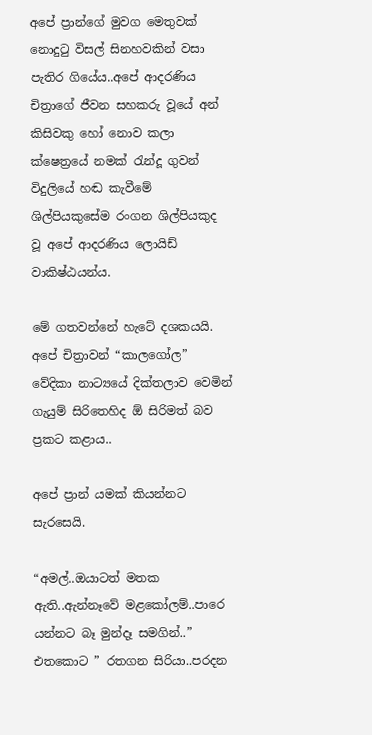අපේ ප්‍රාන්ගේ මුවග මෙතුවක් නොදුටු විසල් සිනහවකින් වසා පැතිර ගියේය..අපේ ආදරණිය චිත්‍රාගේ ජීවන සහකරු වූයේ අන් කිසිවකු හෝ නොව කලා ක්ෂෙත්‍රයේ නමක් රැන්දූ ගුවන් විදුලියේ හඬ කැවීමේ ශිල්පියකුසේම රංගන ශිල්පියකුද වූ අපේ ආදරණිය ලොයිඩ් වාකිෂ්ඨයන්ය.

මේ ගතවන්නේ හැටේ දශකයයි. අපේ චිත්‍රාවන් “කාලගෝල” වේදිකා නාට්‍යයේ දික්තලාව වෙමින් ගැයුම් සිරිතෙහිද ඕ සිරිමත් බව ප්‍රකට කළාය..

අපේ ප්‍රාන් යමක් කියන්නට සැරසෙයි.

“අමල්..ඔයාටත් මතක ඇති..ඇන්නෑවේ මළකෝලම්..පාරෙ යන්නට බෑ මුන්දෑ සමගින්..” එතකොට ” රතගන සිරියා..පරදන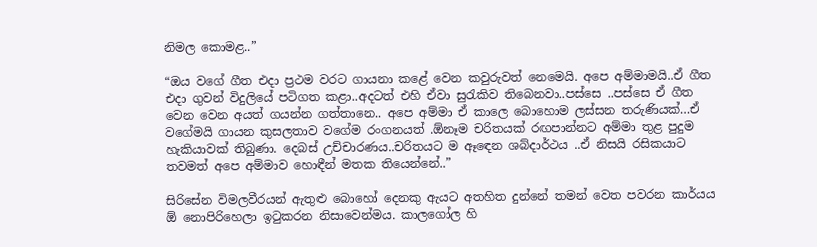නිමල කොමළ..”

“ඔය වගේ ගීත එදා ප්‍රථම වරට ගායනා කළේ වෙන කවුරුවත් නෙමෙයි. අපෙ අම්මාමයි..ඒ ගීත එදා ගුවන් විදුලියේ පටිගත කළා..අදටත් එහි ඒවා සුරැකිව තිබෙනවා..පස්සෙ ..පස්සෙ ඒ ගීත වෙන වෙන අයත් ගයන්න ගත්තානෙ.. අපෙ අම්මා ඒ කාලෙ බොහොම ලස්සන තරුණියක්…ඒ වගේමයි ගායන කුසලතාව වගේම රංගනයත් .ඕනෑම චරිතයක් රඟපාන්නට අම්මා තුළ පුදුම හැකියාවක් තිබුණා. දෙබස් උච්චාරණය..චරිතයට ම ඈඳෙන ශබ්දාර්ථය ..ඒ නිසයි රසිකයාට තවමත් අපෙ අම්මාව හොඳීන් මතක තියෙන්නේ..”

සිරිසේන විමලවීරයන් ඇතුළු බොහෝ දෙනකු ඇයට අතහිත දුන්නේ තමන් වෙත පවරන කාර්යය ඕ නොපිරිහෙලා ඉටුකරන නිසාවෙන්මය. කාලගෝල හි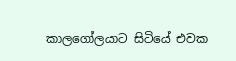කාලගෝලයාට සිටියේ එවක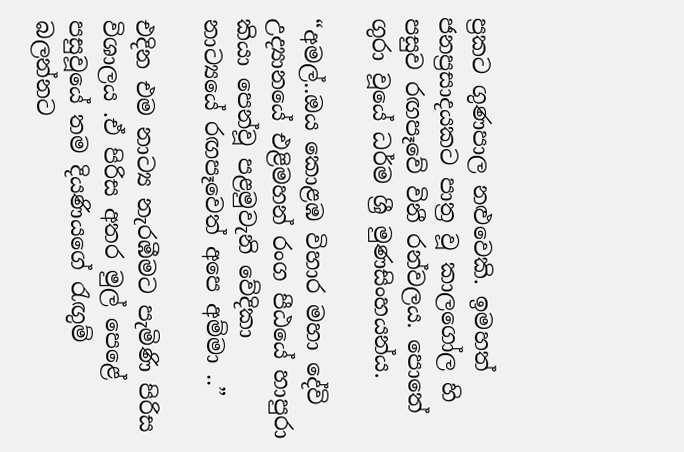ප්‍රකට ගුණපාල නළුවෙකි. ඉමහත් ජනප්‍රසාදයකට පාත්‍ර වූ කාලගෝල හි පසුව රඟපෑවේ විනී රන්වලය. පොතේ ගුරා වූයේ ධර්ම ශ්‍රී මුණසිංහයන්ය.

“අමල්..ඔය කොළඹ විහාර මහා දේවි උද්‍යානයේ එළිමහන් රංග පීඨයේ හාපුරා කියා පෙන්වූ පළමුවැනි වේදිකා නාට්‍යයේ රඟපෑවෙත් අපෙ අම්මා ..”

එදින එම නාට්‍ය නැරඹීමට පැමිණි පිරිස විශාලය .ඒ පිරිස අතර මුල් පෙළේ පසුවූයේ තම දියණියගේ රැඟුම් බලන්නට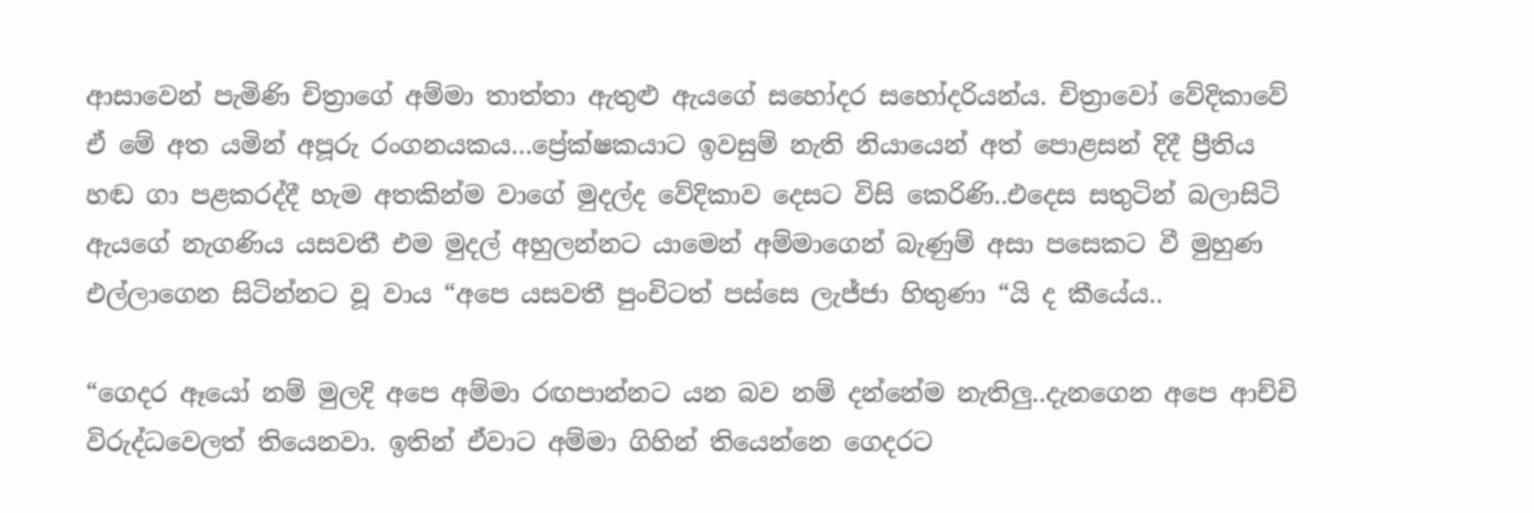ආසාවෙන් පැමිණි චිත්‍රාගේ අම්මා තාත්තා ඇතුළු ඇයගේ සහෝදර සහෝදරියන්ය. චිත්‍රාවෝ වේදිකාවේ ඒ මේ අත යමින් අපූරු රංගනයකය…ප්‍රේක්ෂකයාට ඉවසුම් නැති නියායෙන් අත් පොළසන් දිදී ප්‍රීතිය හඬ ගා පළකරද්දී හැම අතකින්ම වාගේ මුදල්ද වේදිකාව දෙසට විසි කෙරිණි..එදෙස සතුටින් බලාසිටි ඇයගේ නැගණිය යසවතී එම මුදල් අහුලන්නට යාමෙන් අම්මාගෙන් බැණුම් අසා පසෙකට වී මුහුණ එල්ලාගෙන සිටින්නට වූ වාය “අපෙ යසවතී පුංචිටත් පස්සෙ ලැජ්ජා හිතුණා “යි ද කීයේය..

“ගෙදර ඈයෝ නම් මුලදි අපෙ අම්මා රඟපාන්නට යන බව නම් දන්නේම නැතිලු..දැනගෙන අපෙ ආච්චි විරුද්ධවෙලත් තියෙනවා. ඉතින් ඒවාට අම්මා ගිහින් තියෙන්නෙ ගෙදරට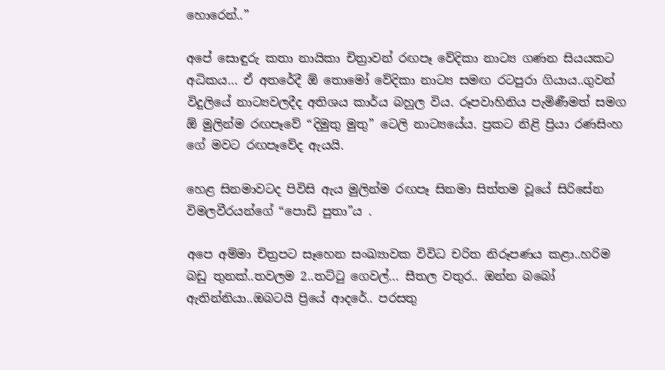හොරෙන්..”

අපේ සොඳුරු කතා නායිකා චිත්‍රාවන් රඟපෑ වේදිකා නාට්‍ය ගණන සියයකට අධිකය… ඒ අතරේදී ඕ තොමෝ වේදිකා නාට්‍ය සමඟ රටපුරා ගියාය..ගුවන් විදුලියේ නාට්‍යවලදීද අතිශය කාර්ය බහුල විය. රූපවාහිනිය පැමිණීමත් සමග ඕ මුලින්ම රඟපෑවේ “දිමුතු මුතු” ටෙලි නාට්‍යයේය. ප්‍රකට නිළි ප්‍රියා රණසිංහ ගේ මවට රඟපෑවේද ඇයයි.

හෙළ සිනමාවටද පිවිසි ඇය මුලින්ම රඟපෑ සිනමා සිත්තම වූයේ සිරිසේන විමලවීරයන්ගේ “පොඩි පුතා”ය .

අපෙ අම්මා චිත්‍රපට සෑහෙන සංඛ්‍යාවක විවිධ චරිත නිරූපණය කළා..හරිම බඩු තුනක්..තවලම 2..තට්ටු ගෙවල්… සීතල වතුර.. ඔන්න බබෝ ඇතින්නියා..ඔබටයි ප්‍රියේ ආදරේ.. පරසතු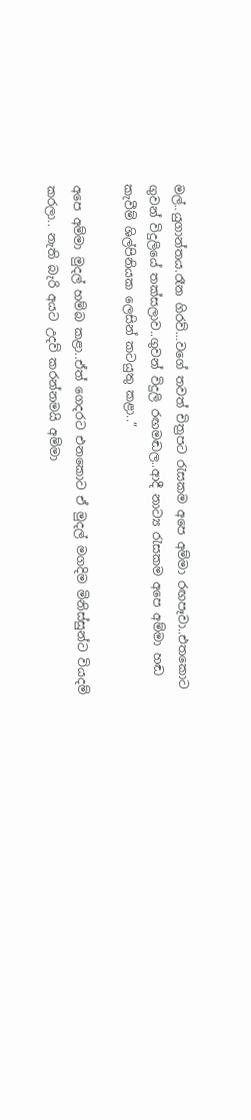මල්..යුගාන්තය.රෑන ගිරව්…වගේ තවත් චිත්‍රපට රැසකම අපෙ අම්මා රඟපෑවා..එතකොට ගුවන් විදුලියේ තක්සලාව..ගුවන් විදුලි රඟමඬල..ආදී නාට්‍ය රැසකම අපෙ අම්මා හඬ කැවීම් ශිල්පිනියක ලෙසින් කටයුතු කළා..”

අපෙ අම්මා මුදල් හම්බ කළා..ඒත් ගෙදරට එනකොට ඒ මුදල් මගදිම මිනිස්සුන්ට වියදම් කරලා.. නැති බැරි අයට උදව් කරන්නමයි අම්මා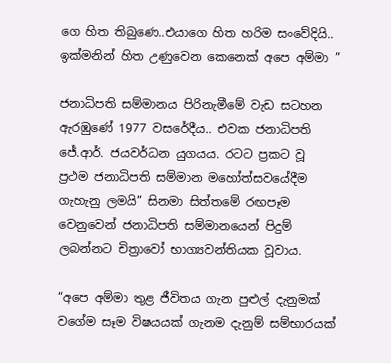ගෙ හිත තිබුණෙ..එයාගෙ හිත හරිම සංවේදියි.. ඉක්මනින් හිත උණුවෙන කෙනෙක් අපෙ අම්මා ”

ජනාධිපති සම්මානය පිරිනැමීමේ වැඩ සටහන ඇරඹුණේ 1977 වසරේදීය.. එවක ජනාධිපති ජේ.ආර්. ජයවර්ධන යුගයය. රටට ප්‍රකට වූ ප්‍රථම ජනාධිපති සම්මාන මහෝත්සවයේදීම ගැහැනු ලමයි” සිනමා සිත්තමේ රඟපෑම වෙනුවෙන් ජනාධිපති සම්මානයෙන් පිදුම් ලබන්නට චිත්‍රාවෝ භාග්‍යවන්තියක වූවාය.

“අපෙ අම්මා තුළ ජීවිතය ගැන පුළුල් දැනුමක් වගේම සෑම විෂයයක් ගැනම දැනුම් සම්භාරයක්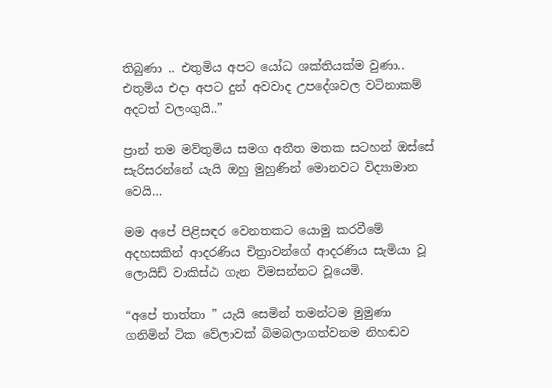තිබුණා .. එතුමිය අපට යෝධ ශක්තියක්ම වුණා.. එතුමිය එදා අපට දුන් අවවාද උපදේශවල වටිනාකම් අදටත් වලංගුයි..”

ප්‍රාන් තම මව්තුමිය සමග අතීත මතක සටහන් ඔස්සේ සැරිසරන්නේ යැයි ඔහු මුහුණින් මොනවට විද්‍යාමාන වෙයි…

මම අපේ පිළිසඳර වෙනතකට යොමු කරවීමේ අදහසකින් ආදරණිය චිත්‍රාවන්ගේ ආදරණිය සැමියා වූ ලොයිඩ් වාකිස්ඨ ගැන විමසන්නට වූයෙමි.

“අපේ තාත්තා ” යැයි සෙමින් තමන්ටම මුමුණා ගනිමින් ටික වේලාවක් බිමබලාගත්වනම නිහඬව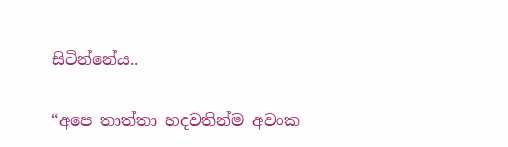සිටින්නේය..

“අපෙ තාත්තා හදවතින්ම අවංක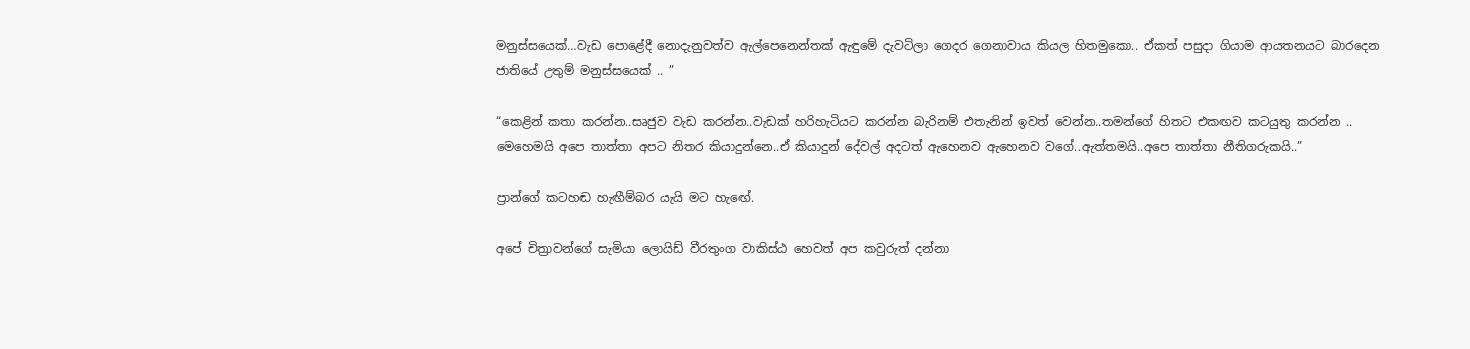මනුස්සයෙක්…වැඩ පොළේදී නොදැනුවත්ව ඇල්පෙනෙන්තක් ඇඳුමේ දැවටිලා ගෙදර ගෙනාවාය කියල හිතමුකො.. ඒකත් පසුදා ගියාම ආයතනයට බාරදෙන ජාතියේ උතුම් මනුස්සයෙක් .. ”

“කෙළින් කතා කරන්න..සෘජුව වැඩ කරන්න..වැඩක් හරිහැටියට කරන්න බැරිනම් එතැනින් ඉවත් වෙන්න..තමන්ගේ හිතට එකඟව කටයුතු කරන්න .. මෙහෙමයි අපෙ තාත්තා අපට නිතර කියාදුන්නෙ..ඒ කියාදුන් දේවල් අදටත් ඇහෙනව ඇහෙනව වගේ..ඇත්තමයි..අපෙ තාත්තා නීතිගරුකයි..”

ප්‍රාන්ගේ කටහඬ හැඟීම්බර යැයි මට හැඟේ.

අපේ චිත්‍රාවන්ගේ සැමියා ලොයිඩ් වීරතුංග වාකිස්ඨ හෙවත් අප කවුරුත් දන්නා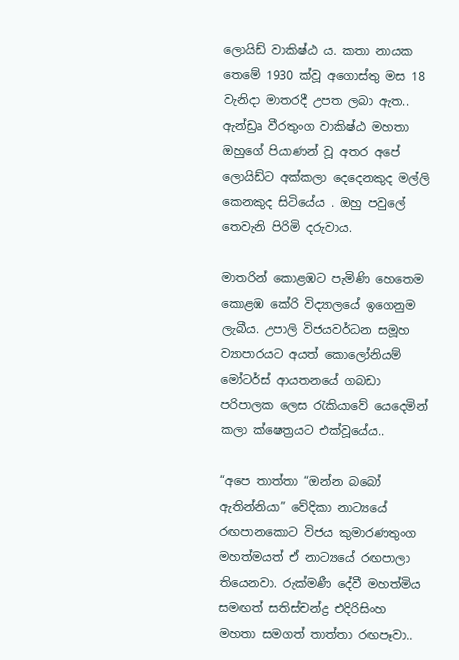ලොයිඩ් වාකිෂ්ඨ ය. කතා නායක තෙමේ 1930 ක්වූ අගොස්තු මස 18 වැනිදා මාතරදී උපත ලබා ඇත.. ඇන්ඩ්‍රෘ වීරතුංග වාකිෂ්ඨ මහතා ඔහුගේ පියාණන් වූ අතර අපේ ලොයිඩ්ට අක්කලා දෙදෙනකුද මල්ලි කෙනකුද සිටියේය . ඔහු පවුලේ තෙවැනි පිරිමි දරුවාය.

මාතරින් කොළඹට පැමිණි හෙතෙම කොළඹ කේරි විද්‍යාලයේ ඉගෙනුම ලැබීය. උපාලි විජයවර්ධන සමූහ ව්‍යාපාරයට අයත් කොලෝනියම් මෝටර්ස් ආයතනයේ ගබඩා පරිපාලක ලෙස රැකියාවේ යෙදෙමින් කලා ක්ෂෙත්‍රයට එක්වූයේය..

“අපෙ තාත්තා “ඔන්න බබෝ ඇතින්නියා” වේදිකා නාට්‍යයේ රඟපානකොට විජය කුමාරණතුංග මහත්මයත් ඒ නාට්‍යයේ රඟපාලා තියෙනවා. රුක්මණී දේවී මහත්මිය සමඟත් සතිස්චන්ද්‍ර එදිරිසිංහ මහතා සමගත් තාත්තා රඟපෑවා..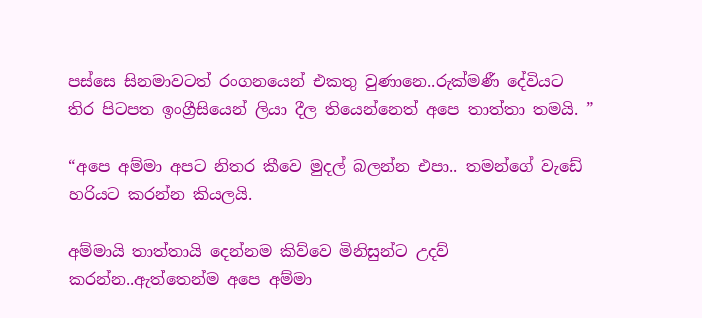පස්සෙ සිනමාවටත් රංගනයෙන් එකතු වුණානෙ..රුක්මණී දේවියට තිර පිටපත ඉංග්‍රීසියෙන් ලියා දීල තියෙන්නෙත් අපෙ තාත්තා තමයි. ”

“අපෙ අම්මා අපට නිතර කීවෙ මුදල් බලන්න එපා.. තමන්ගේ වැඩේ හරියට කරන්න කියලයි.

අම්මායි තාත්තායි දෙන්නම කිව්වෙ මිනිසුන්ට උදව් කරන්න..ඇත්තෙන්ම අපෙ අම්මා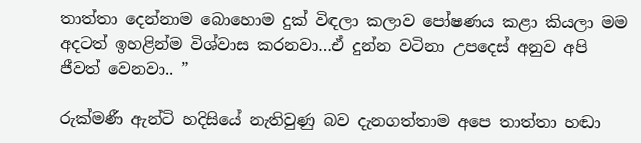තාත්තා දෙන්නාම බොහොම දුක් විඳලා කලාව පෝෂණය කළා කියලා මම අදටත් ඉහළින්ම විශ්වාස කරනවා…ඒ දුන්න වටිනා උපදෙස් අනුව අපි ජීවත් වෙනවා.. ”

රුක්මණී ඇන්ටි හදිසියේ නැතිවුණු බව දැනගත්තාම අපෙ තාත්තා හඬා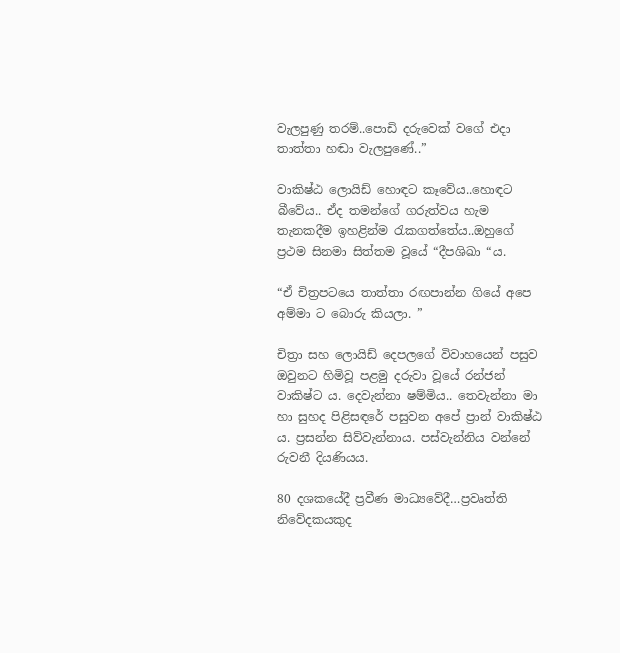වැලපුණු තරම්..පොඩි දරුවෙක් වගේ එදා තාත්තා හඬා වැලපුණේ..”

වාකිෂ්ඨ ලොයිඩ් හොඳට කෑවේය..හොඳට බීවේය.. ඒද තමන්ගේ ගරුත්වය හැම තැනකදීම ඉහළින්ම රැකගත්තේය..ඔහුගේ ප්‍රථම සිනමා සිත්තම වූයේ “දීපශිඛා “ය.

“ඒ චිත්‍රපටයෙ තාත්තා රඟපාන්න ගියේ අපෙ අම්මා ට බොරු කියලා. ”

චිත්‍රා සහ ලොයිඩ් දෙපලගේ විවාහයෙන් පසුව ඔවුනට හිමිවූ පළමු දරුවා වූයේ රන්ජන් වාකිෂ්ට ය. දෙවැන්නා ෂම්මිය.. තෙවැන්නා මා හා සුහද පිළිසඳරේ පසුවන අපේ ප්‍රාන් වාකිෂ්ඨ ය. ප්‍රසන්න සිව්වැන්නාය. පස්වැන්නිය වන්නේ රුවනී දියණියය.

80 දශකයේදී ප්‍රවීණ මාධ්‍යවේදී…ප්‍රවෘත්ති නිවේදකයකුද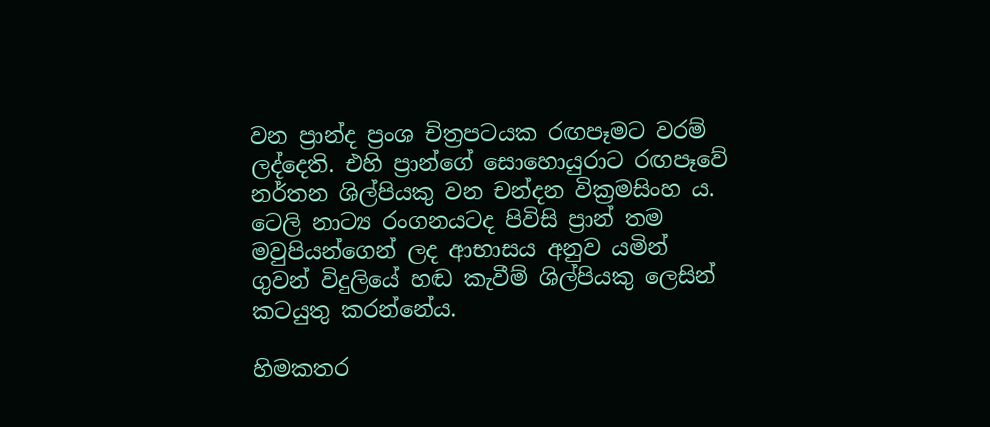වන ප්‍රාන්ද ප්‍රංශ චිත්‍රපටයක රඟපෑමට වරම් ලද්දෙති. එහි ප්‍රාන්ගේ සොහොයුරාට රඟපෑවේ නර්තන ශිල්පියකු වන චන්දන වික්‍රමසිංහ ය. ටෙලි නාට්‍ය රංගනයටද පිවිසි ප්‍රාන් තම මවුපියන්ගෙන් ලද ආභාසය අනුව යමින් ගුවන් විදුලියේ හඬ කැවීම් ශිල්පියකු ලෙසින් කටයුතු කරන්නේය.

හිමකතර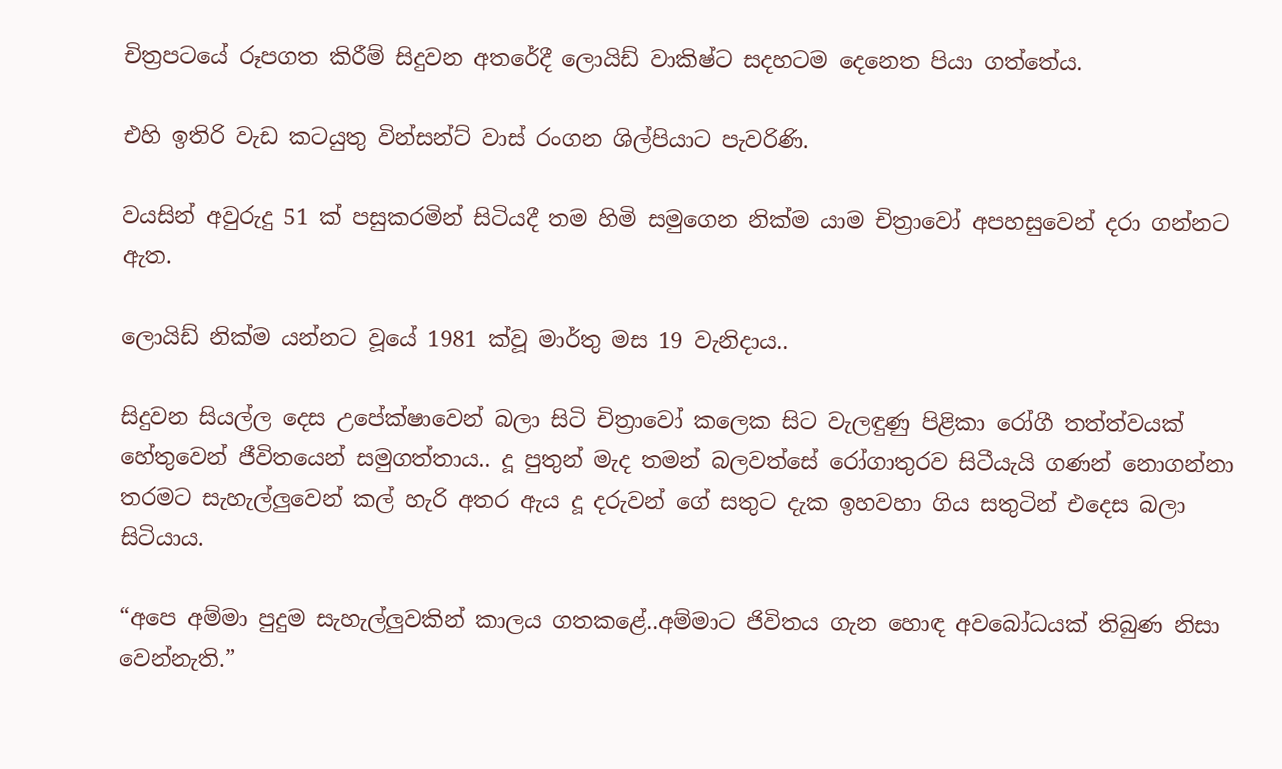චිත්‍රපටයේ රූපගත කිරීම් සිදුවන අතරේදී ලොයිඩ් වාකිෂ්ට සදහටම දෙනෙත පියා ගත්තේය.

එහි ඉතිරි වැඩ කටයුතු වින්සන්ට් වාස් රංගන ශිල්පියාට පැවරිණි.

වයසින් අවුරුදු 51 ක් පසුකරමින් සිටියදී තම හිමි සමුගෙන නික්ම යාම චිත්‍රාවෝ අපහසුවෙන් දරා ගන්නට ඇත.

ලොයිඩ් නික්ම යන්නට වූයේ 1981 ක්වූ මාර්තු මස 19 වැනිදාය..

සිදුවන සියල්ල දෙස උපේක්ෂාවෙන් බලා සිටි චිත්‍රාවෝ කලෙක සිට වැලඳුණු පිළිකා රෝගී තත්ත්වයක් හේතුවෙන් ජීවිතයෙන් සමුගත්තාය.. දූ පුතුන් මැද තමන් බලවත්සේ රෝගාතුරව සිටීයැයි ගණන් නොගන්නා තරමට සැහැල්ලුවෙන් කල් හැරි අතර ඇය දූ දරුවන් ගේ සතුට දැක ඉහවහා ගිය සතුටින් එදෙස බලා සිටියාය.

“අපෙ අම්මා පුදුම සැහැල්ලුවකින් කාලය ගතකළේ..අම්මාට ජිවිතය ගැන හොඳ අවබෝධයක් තිබුණ නිසා වෙන්නැති.”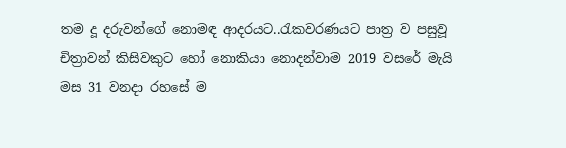තම දූ දරුවන්ගේ නොමඳ ආදරයට..රැකවරණයට පාත්‍ර ව පසුවූ චිත්‍රාවන් කිසිවකුට හෝ නොකියා නොදන්වාම 2019 වසරේ මැයි මස 31 වනදා රහසේ ම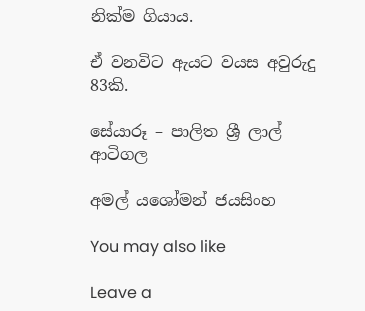නික්ම ගියාය.

ඒ වනවිට ඇයට වයස අවුරුදු 83කි.

සේයාරූ – පාලිත ශ්‍රී ලාල් ආටිගල

අමල් යශෝමන් ජයසිංහ

You may also like

Leave a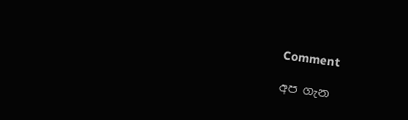Comment

අප ගැන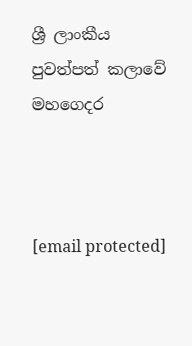ශ්‍රී ලාංකීය පුවත්පත් කලාවේ මහගෙදර



[email protected]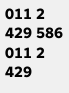011 2 429 586
011 2 429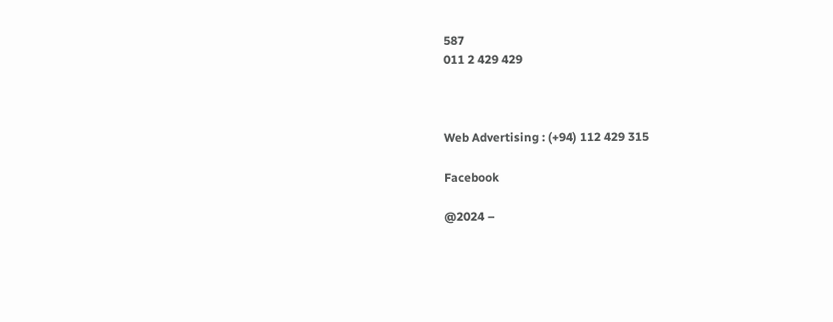587
011 2 429 429



Web Advertising : (+94) 112 429 315

Facebook

@2024 –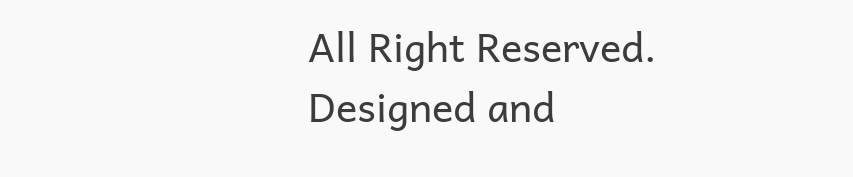All Right Reserved. Designed and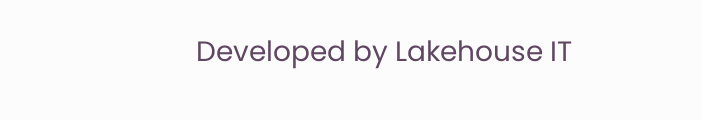Developed by Lakehouse IT